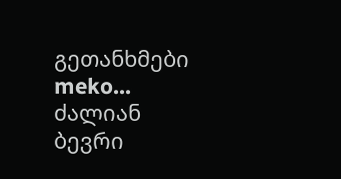გეთანხმები meko...
ძალიან ბევრი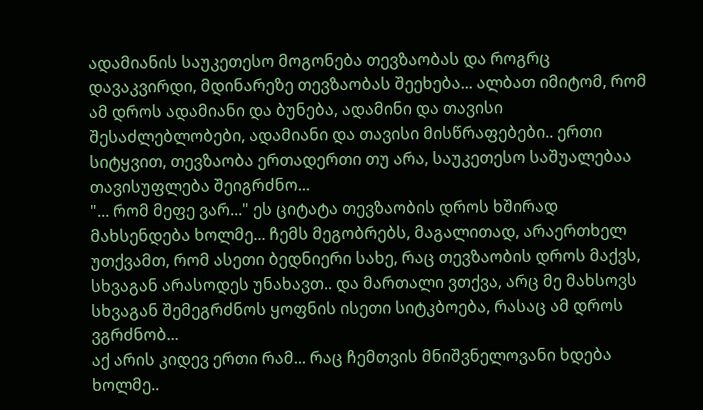ადამიანის საუკეთესო მოგონება თევზაობას და როგრც დავაკვირდი, მდინარეზე თევზაობას შეეხება... ალბათ იმიტომ, რომ ამ დროს ადამიანი და ბუნება, ადამინი და თავისი შესაძლებლობები, ადამიანი და თავისი მისწრაფებები.. ერთი სიტყვით, თევზაობა ერთადერთი თუ არა, საუკეთესო საშუალებაა თავისუფლება შეიგრძნო...
"... რომ მეფე ვარ..." ეს ციტატა თევზაობის დროს ხშირად მახსენდება ხოლმე... ჩემს მეგობრებს, მაგალითად, არაერთხელ უთქვამთ, რომ ასეთი ბედნიერი სახე, რაც თევზაობის დროს მაქვს, სხვაგან არასოდეს უნახავთ.. და მართალი ვთქვა, არც მე მახსოვს სხვაგან შემეგრძნოს ყოფნის ისეთი სიტკბოება, რასაც ამ დროს ვგრძნობ...
აქ არის კიდევ ერთი რამ... რაც ჩემთვის მნიშვნელოვანი ხდება ხოლმე..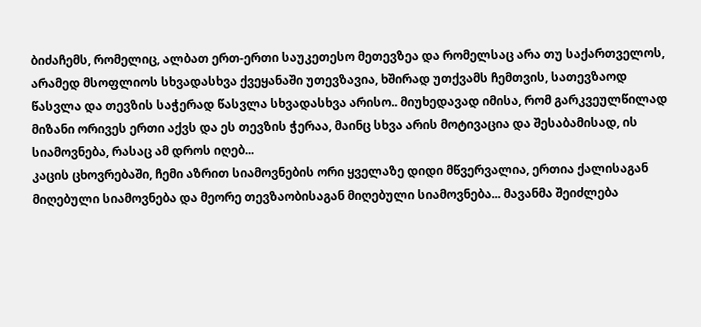ბიძაჩემს, რომელიც, ალბათ ერთ-ერთი საუკეთესო მეთევზეა და რომელსაც არა თუ საქართველოს, არამედ მსოფლიოს სხვადასხვა ქვეყანაში უთევზავია, ხშირად უთქვამს ჩემთვის, სათევზაოდ წასვლა და თევზის საჭერად წასვლა სხვადასხვა არისო.. მიუხედავად იმისა, რომ გარკვეულწილად მიზანი ორივეს ერთი აქვს და ეს თევზის ჭერაა, მაინც სხვა არის მოტივაცია და შესაბამისად, ის სიამოვნება, რასაც ამ დროს იღებ...
კაცის ცხოვრებაში, ჩემი აზრით სიამოვნების ორი ყველაზე დიდი მწვერვალია, ერთია ქალისაგან მიღებული სიამოვნება და მეორე თევზაობისაგან მიღებული სიამოვნება... მავანმა შეიძლება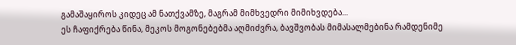გამაშაყიროს კიდეც ამ ნათქვამზე, მაგრამ მიმხვედრი მიმიხვდება...
ეს ჩაფიქრება წინა, მეკოს მოგონებებმა აღმიძვრა, ბავშვობას მიმასალმებინა რამდენიმე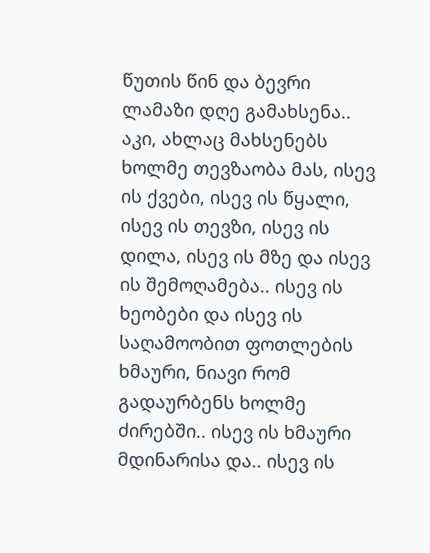წუთის წინ და ბევრი ლამაზი დღე გამახსენა.. აკი, ახლაც მახსენებს ხოლმე თევზაობა მას, ისევ ის ქვები, ისევ ის წყალი, ისევ ის თევზი, ისევ ის დილა, ისევ ის მზე და ისევ ის შემოღამება.. ისევ ის ხეობები და ისევ ის საღამოობით ფოთლების ხმაური, ნიავი რომ გადაურბენს ხოლმე ძირებში.. ისევ ის ხმაური მდინარისა და.. ისევ ის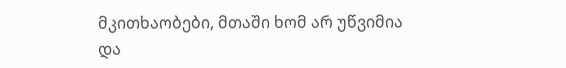მკითხაობები, მთაში ხომ არ უწვიმია და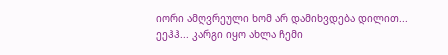იორი ამღვრეული ხომ არ დამიხვდება დილით...
ეეჰჰ... კარგი იყო ახლა ჩემი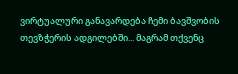ვირტუალური განავარდება ჩემი ბავშვობის თევზჭერის ადგილებში... მაგრამ თქვენც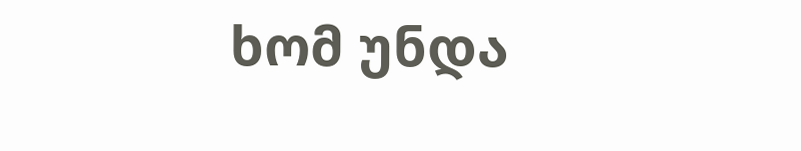ხომ უნდა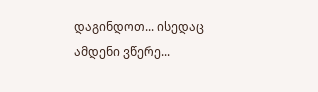დაგინდოთ... ისედაც ამდენი ვწერე...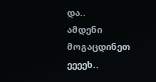და..
ამდენი მოგაცდინეთ
ეეეეხ..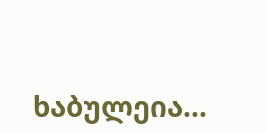ხაბულეია...